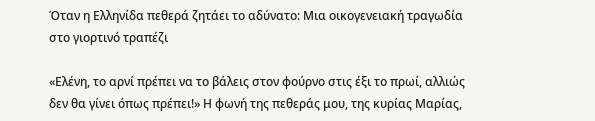Όταν η Ελληνίδα πεθερά ζητάει το αδύνατο: Μια οικογενειακή τραγωδία στο γιορτινό τραπέζι

«Ελένη, το αρνί πρέπει να το βάλεις στον φούρνο στις έξι το πρωί, αλλιώς δεν θα γίνει όπως πρέπει!» Η φωνή της πεθεράς μου, της κυρίας Μαρίας,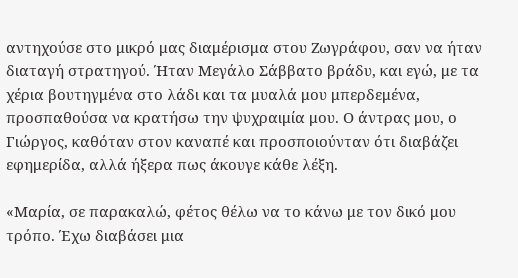αντηχούσε στο μικρό μας διαμέρισμα στου Ζωγράφου, σαν να ήταν διαταγή στρατηγού. Ήταν Μεγάλο Σάββατο βράδυ, και εγώ, με τα χέρια βουτηγμένα στο λάδι και τα μυαλά μου μπερδεμένα, προσπαθούσα να κρατήσω την ψυχραιμία μου. Ο άντρας μου, ο Γιώργος, καθόταν στον καναπέ και προσποιούνταν ότι διαβάζει εφημερίδα, αλλά ήξερα πως άκουγε κάθε λέξη.

«Μαρία, σε παρακαλώ, φέτος θέλω να το κάνω με τον δικό μου τρόπο. Έχω διαβάσει μια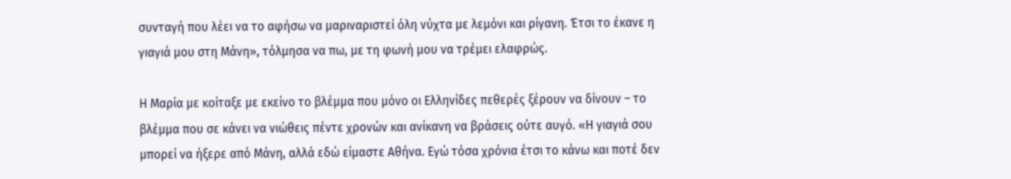συνταγή που λέει να το αφήσω να μαριναριστεί όλη νύχτα με λεμόνι και ρίγανη. Έτσι το έκανε η γιαγιά μου στη Μάνη», τόλμησα να πω, με τη φωνή μου να τρέμει ελαφρώς.

Η Μαρία με κοίταξε με εκείνο το βλέμμα που μόνο οι Ελληνίδες πεθερές ξέρουν να δίνουν – το βλέμμα που σε κάνει να νιώθεις πέντε χρονών και ανίκανη να βράσεις ούτε αυγό. «Η γιαγιά σου μπορεί να ήξερε από Μάνη, αλλά εδώ είμαστε Αθήνα. Εγώ τόσα χρόνια έτσι το κάνω και ποτέ δεν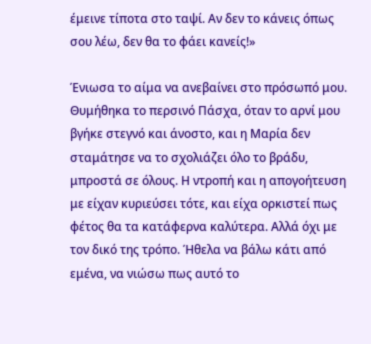έμεινε τίποτα στο ταψί. Αν δεν το κάνεις όπως σου λέω, δεν θα το φάει κανείς!»

Ένιωσα το αίμα να ανεβαίνει στο πρόσωπό μου. Θυμήθηκα το περσινό Πάσχα, όταν το αρνί μου βγήκε στεγνό και άνοστο, και η Μαρία δεν σταμάτησε να το σχολιάζει όλο το βράδυ, μπροστά σε όλους. Η ντροπή και η απογοήτευση με είχαν κυριεύσει τότε, και είχα ορκιστεί πως φέτος θα τα κατάφερνα καλύτερα. Αλλά όχι με τον δικό της τρόπο. Ήθελα να βάλω κάτι από εμένα, να νιώσω πως αυτό το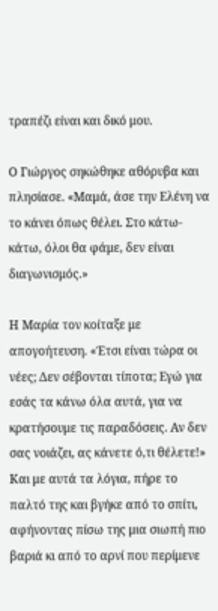τραπέζι είναι και δικό μου.

Ο Γιώργος σηκώθηκε αθόρυβα και πλησίασε. «Μαμά, άσε την Ελένη να το κάνει όπως θέλει. Στο κάτω-κάτω, όλοι θα φάμε, δεν είναι διαγωνισμός.»

Η Μαρία τον κοίταξε με απογοήτευση. «Έτσι είναι τώρα οι νέες; Δεν σέβονται τίποτα; Εγώ για εσάς τα κάνω όλα αυτά, για να κρατήσουμε τις παραδόσεις. Αν δεν σας νοιάζει, ας κάνετε ό,τι θέλετε!» Και με αυτά τα λόγια, πήρε το παλτό της και βγήκε από το σπίτι, αφήνοντας πίσω της μια σιωπή πιο βαριά κι από το αρνί που περίμενε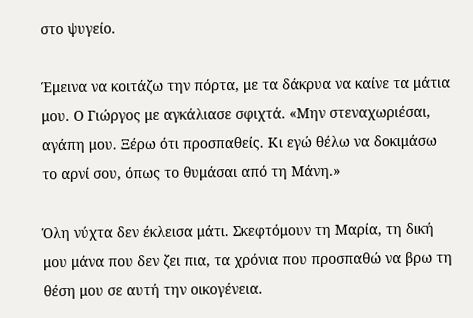στο ψυγείο.

Έμεινα να κοιτάζω την πόρτα, με τα δάκρυα να καίνε τα μάτια μου. Ο Γιώργος με αγκάλιασε σφιχτά. «Μην στεναχωριέσαι, αγάπη μου. Ξέρω ότι προσπαθείς. Κι εγώ θέλω να δοκιμάσω το αρνί σου, όπως το θυμάσαι από τη Μάνη.»

Όλη νύχτα δεν έκλεισα μάτι. Σκεφτόμουν τη Μαρία, τη δική μου μάνα που δεν ζει πια, τα χρόνια που προσπαθώ να βρω τη θέση μου σε αυτή την οικογένεια.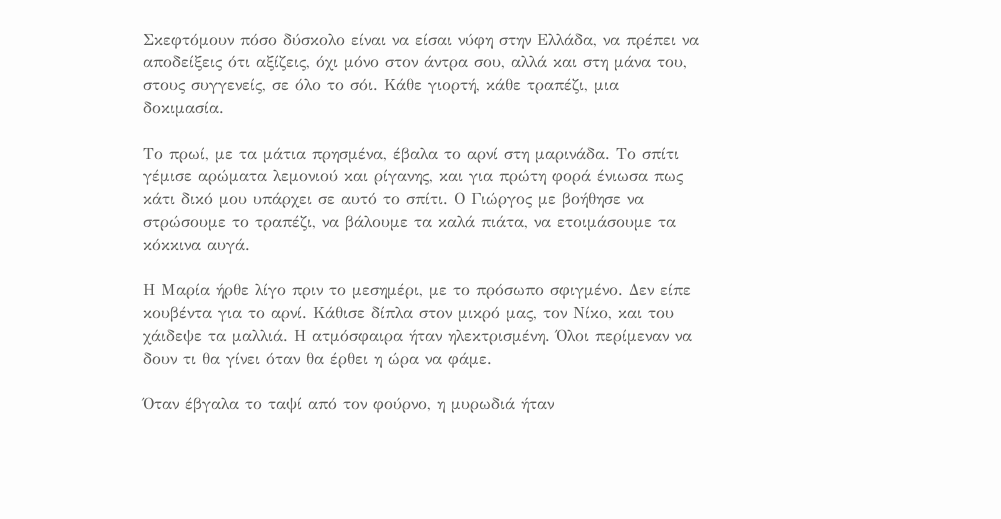Σκεφτόμουν πόσο δύσκολο είναι να είσαι νύφη στην Ελλάδα, να πρέπει να αποδείξεις ότι αξίζεις, όχι μόνο στον άντρα σου, αλλά και στη μάνα του, στους συγγενείς, σε όλο το σόι. Κάθε γιορτή, κάθε τραπέζι, μια δοκιμασία.

Το πρωί, με τα μάτια πρησμένα, έβαλα το αρνί στη μαρινάδα. Το σπίτι γέμισε αρώματα λεμονιού και ρίγανης, και για πρώτη φορά ένιωσα πως κάτι δικό μου υπάρχει σε αυτό το σπίτι. Ο Γιώργος με βοήθησε να στρώσουμε το τραπέζι, να βάλουμε τα καλά πιάτα, να ετοιμάσουμε τα κόκκινα αυγά.

Η Μαρία ήρθε λίγο πριν το μεσημέρι, με το πρόσωπο σφιγμένο. Δεν είπε κουβέντα για το αρνί. Κάθισε δίπλα στον μικρό μας, τον Νίκο, και του χάιδεψε τα μαλλιά. Η ατμόσφαιρα ήταν ηλεκτρισμένη. Όλοι περίμεναν να δουν τι θα γίνει όταν θα έρθει η ώρα να φάμε.

Όταν έβγαλα το ταψί από τον φούρνο, η μυρωδιά ήταν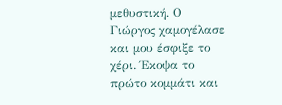μεθυστική. Ο Γιώργος χαμογέλασε και μου έσφιξε το χέρι. Έκοψα το πρώτο κομμάτι και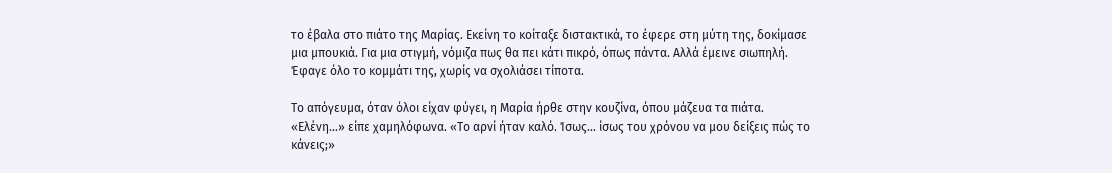το έβαλα στο πιάτο της Μαρίας. Εκείνη το κοίταξε διστακτικά, το έφερε στη μύτη της, δοκίμασε μια μπουκιά. Για μια στιγμή, νόμιζα πως θα πει κάτι πικρό, όπως πάντα. Αλλά έμεινε σιωπηλή. Έφαγε όλο το κομμάτι της, χωρίς να σχολιάσει τίποτα.

Το απόγευμα, όταν όλοι είχαν φύγει, η Μαρία ήρθε στην κουζίνα, όπου μάζευα τα πιάτα. «Ελένη…» είπε χαμηλόφωνα. «Το αρνί ήταν καλό. Ίσως… ίσως του χρόνου να μου δείξεις πώς το κάνεις;»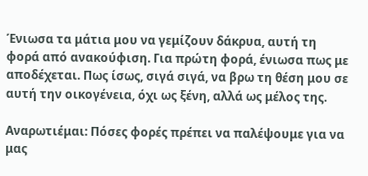Ένιωσα τα μάτια μου να γεμίζουν δάκρυα, αυτή τη φορά από ανακούφιση. Για πρώτη φορά, ένιωσα πως με αποδέχεται. Πως ίσως, σιγά σιγά, να βρω τη θέση μου σε αυτή την οικογένεια, όχι ως ξένη, αλλά ως μέλος της.

Αναρωτιέμαι: Πόσες φορές πρέπει να παλέψουμε για να μας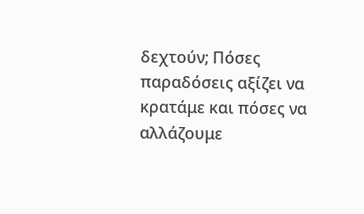δεχτούν; Πόσες παραδόσεις αξίζει να κρατάμε και πόσες να αλλάζουμε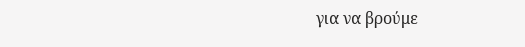για να βρούμε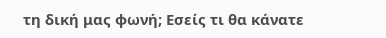τη δική μας φωνή; Εσείς τι θα κάνατε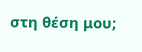στη θέση μου;